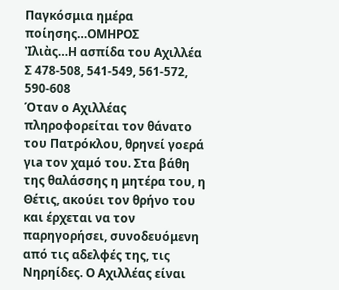Παγκόσμια ημέρα ποίησης…ΟΜΗΡΟΣ
Ἰλιὰς…Η ασπίδα του Αχιλλέα
Σ 478-508, 541-549, 561-572, 590-608
Όταν ο Αχιλλέας πληροφορείται τον θάνατο του Πατρόκλου, θρηνεί γοερά γιa τον χαμό του. Στα βάθη της θαλάσσης η μητέρα του, η Θέτις, ακούει τον θρήνο του και έρχεται να τον παρηγορήσει, συνοδευόμενη από τις αδελφές της, τις Νηρηίδες. Ο Αχιλλέας είναι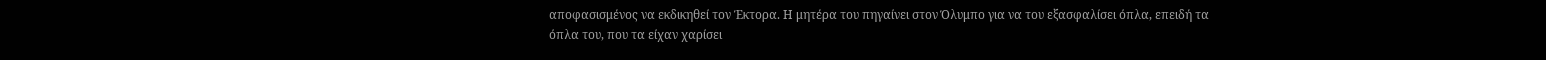αποφασισμένος να εκδικηθεί τον Έκτορα. Η μητέρα του πηγαίνει στον Όλυμπο για να του εξασφαλίσει όπλα, επειδή τα όπλα του, που τα είχαν χαρίσει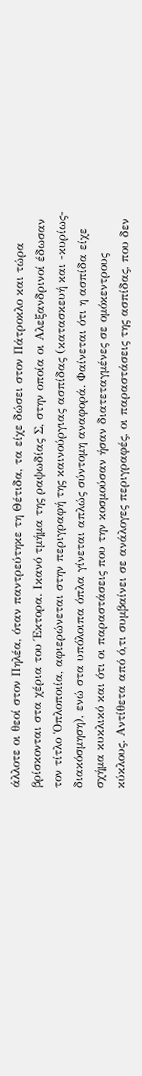άλλοτε οι θεοί στον Πηλέα, όταν παντρεύτηκε τη Θέτιδα, τα είχε δώσει στον Πάτροκλο και τώρα βρίσκονται στα χέρια του Έκτορα. Ικανό τμήμα της ραψωδίας Σ, στην οποία οι Αλεξανδρινοί έδωσαν τον τίτλο Ὁπλοποιία, αφιερώνεται στην περιγραφή της καινούργιας ασπίδας (κατασκευή και -κυρίως- διακόσμηση), ενώ στα υπόλοιπα όπλα γίνεται απλώς σύντομη αναφορά. Φαίνεται ότι η ασπίδα είχε σχήμα κυκλικό και ότι οι παραστάσεις που την κοσμούσαν ήσαν διατεταγμένες σε ομόκεντρους κύκλους. Αντίθετα από ό,τι συμβαίνει σε ανάλογες περιγραφές, οι παραστάσεις της ασπίδας, που δεν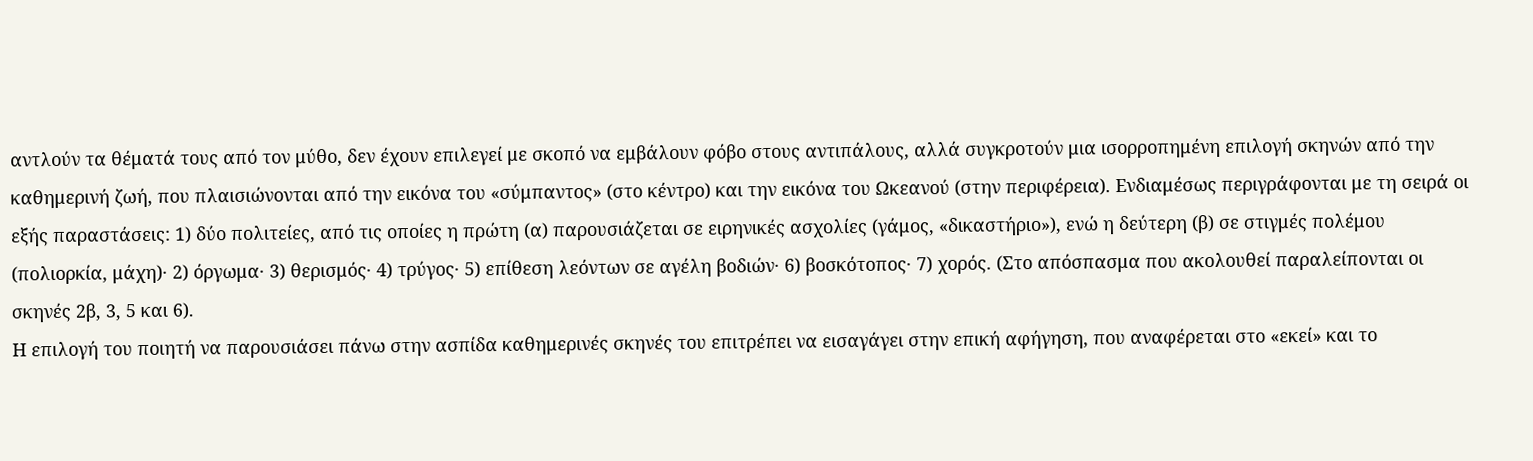αντλούν τα θέματά τους από τον μύθο, δεν έχουν επιλεγεί με σκοπό να εμβάλουν φόβο στους αντιπάλους, αλλά συγκροτούν μια ισορροπημένη επιλογή σκηνών από την καθημερινή ζωή, που πλαισιώνονται από την εικόνα του «σύμπαντος» (στο κέντρο) και την εικόνα του Ωκεανού (στην περιφέρεια). Ενδιαμέσως περιγράφονται με τη σειρά οι εξής παραστάσεις: 1) δύο πολιτείες, από τις οποίες η πρώτη (α) παρουσιάζεται σε ειρηνικές ασχολίες (γάμος, «δικαστήριο»), ενώ η δεύτερη (β) σε στιγμές πολέμου (πολιορκία, μάχη)· 2) όργωμα· 3) θερισμός· 4) τρύγος· 5) επίθεση λεόντων σε αγέλη βοδιών· 6) βοσκότοπος· 7) χορός. (Στο απόσπασμα που ακολουθεί παραλείπονται οι σκηνές 2β, 3, 5 και 6).
Η επιλογή του ποιητή να παρουσιάσει πάνω στην ασπίδα καθημερινές σκηνές του επιτρέπει να εισαγάγει στην επική αφήγηση, που αναφέρεται στο «εκεί» και το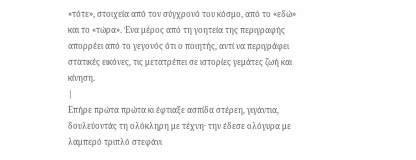«τότε», στοιχεία από τον σύγχρονό του κόσμο, από το «εδώ» και το «τώρα». Ένα μέρος από τη γοητεία της περιγραφής απορρέει από το γεγονός ότι ο ποιητής, αντί να περιγράφει στατικές εικόνες, τις μετατρέπει σε ιστορίες γεμάτες ζωή και κίνηση.
|
Επήρε πρώτα πρώτα κι έφτιαξε ασπίδα στέρεη, γιγάντια, δουλεύοντάς τη ολόκληρη με τέχνη· την έδεσε ολόγυρα με λαμπερό τριπλό στεφάνι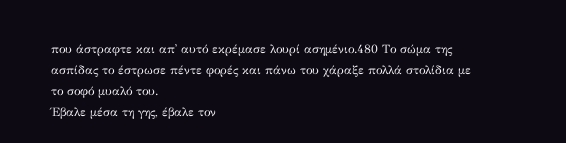που άστραφτε και απ᾽ αυτό εκρέμασε λουρί ασημένιο.480 Το σώμα της ασπίδας το έστρωσε πέντε φορές και πάνω του χάραξε πολλά στολίδια με το σοφό μυαλό του.
Έβαλε μέσα τη γης, έβαλε τον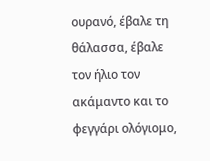ουρανό, έβαλε τη θάλασσα, έβαλε τον ήλιο τον ακάμαντο και το φεγγάρι ολόγιομο,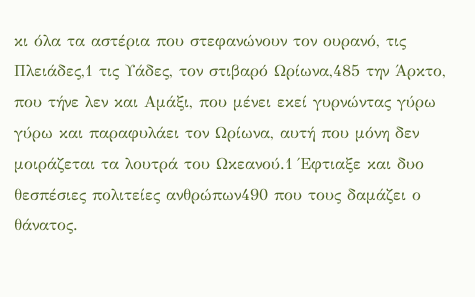κι όλα τα αστέρια που στεφανώνουν τον ουρανό, τις Πλειάδες,1 τις Υάδες, τον στιβαρό Ωρίωνα,485 την Άρκτο, που τήνε λεν και Αμάξι, που μένει εκεί γυρνώντας γύρω γύρω και παραφυλάει τον Ωρίωνα, αυτή που μόνη δεν μοιράζεται τα λουτρά του Ωκεανού.1 Έφτιαξε και δυο θεσπέσιες πολιτείες ανθρώπων490 που τους δαμάζει ο θάνατος.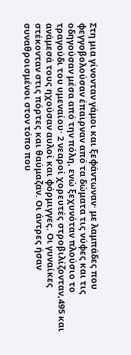Στη μια γίνονταν γάμοι και ξεφάντωναν· με λαμπάδες που φεγγοβολούσαν έπαιρναν από τα δώματα τις νύφες και τις οδηγούσαν μέσα από την πόλη, ενώ ξεχυνόταν πλούσιο το τραγούδι του υμεναίου· 2 νεαροί χορευτές στροβιλίζονταν,495 και ανάμεσά τους ηχούσαν αυλοί και φόρμιγγες. Οι γυναίκες στέκονταν στις πόρτες και θαύμαζαν. Οι άντρες ήσαν συναθροισμένοι στον τόπο που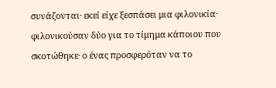συνάζονται· εκεί είχε ξεσπάσει μια φιλονικία· φιλονικούσαν δύο για το τίμημα κάποιου που σκοτώθηκε· ο ένας προσφερόταν να το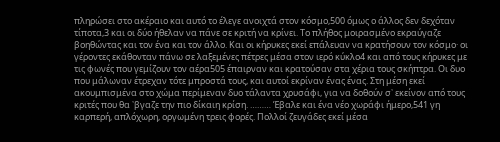πληρώσει στο ακέραιο και αυτό το έλεγε ανοιχτά στον κόσμο,500 όμως ο άλλος δεν δεχόταν τίποτα,3 και οι δύο ήθελαν να πάνε σε κριτή να κρίνει. Το πλήθος μοιρασμένο εκραύγαζε βοηθώντας και τον ένα και τον άλλο. Και οι κήρυκες εκεί επάλευαν να κρατήσουν τον κόσμο· οι γέροντες εκάθονταν πάνω σε λαξεμένες πέτρες μέσα στον ιερό κύκλο4 και από τους κήρυκες με τις φωνές που γεμίζουν τον αέρα505 έπαιρναν και κρατούσαν στα χέρια τους σκήπτρα. Οι δυο που μάλωναν έτρεχαν τότε μπροστά τους, και αυτοί εκρίναν ένας ένας. Στη μέση εκεί ακουμπισμένα στο χώμα περίμεναν δυο τάλαντα χρυσάφι, για να δοθούν σ᾽ εκείνον από τους κριτές που θα ᾽βγαζε την πιο δίκαιη κρίση. ……… Έβαλε και ένα νέο χωράφι ήμερο,541 γη καρπερή, απλόχωρη, οργωμένη τρεις φορές. Πολλοί ζευγάδες εκεί μέσα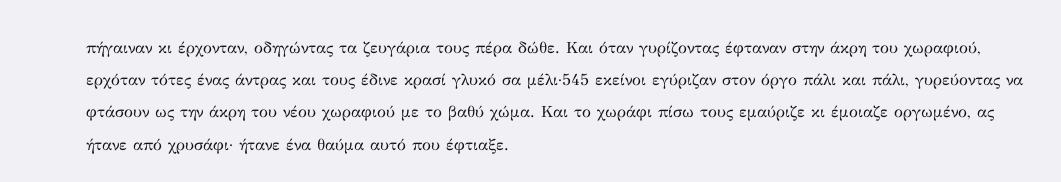πήγαιναν κι έρχονταν, οδηγώντας τα ζευγάρια τους πέρα δώθε. Και όταν γυρίζοντας έφταναν στην άκρη του χωραφιού, ερχόταν τότες ένας άντρας και τους έδινε κρασί γλυκό σα μέλι·545 εκείνοι εγύριζαν στον όργο πάλι και πάλι, γυρεύοντας να φτάσουν ως την άκρη του νέου χωραφιού με το βαθύ χώμα. Και το χωράφι πίσω τους εμαύριζε κι έμοιαζε οργωμένο, ας ήτανε από χρυσάφι· ήτανε ένα θαύμα αυτό που έφτιαξε.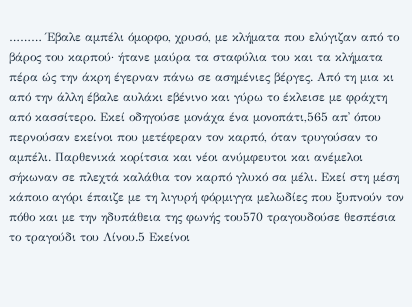……… Έβαλε αμπέλι όμορφο, χρυσό, με κλήματα που ελύγιζαν από το βάρος του καρπού· ήτανε μαύρα τα σταφύλια του και τα κλήματα πέρα ώς την άκρη έγερναν πάνω σε ασημένιες βέργες. Από τη μια κι από την άλλη έβαλε αυλάκι εβένινο και γύρω το έκλεισε με φράχτη από κασσίτερο. Εκεί οδηγούσε μονάχα ένα μονοπάτι,565 απ᾽ όπου περνούσαν εκείνοι που μετέφεραν τον καρπό, όταν τρυγούσαν το αμπέλι. Παρθενικά κορίτσια και νέοι ανύμφευτοι και ανέμελοι σήκωναν σε πλεχτά καλάθια τον καρπό γλυκό σα μέλι. Εκεί στη μέση κάποιο αγόρι έπαιζε με τη λιγυρή φόρμιγγα μελωδίες που ξυπνούν τον πόθο και με την ηδυπάθεια της φωνής του570 τραγουδούσε θεσπέσια το τραγούδι του Λίνου.5 Εκείνοι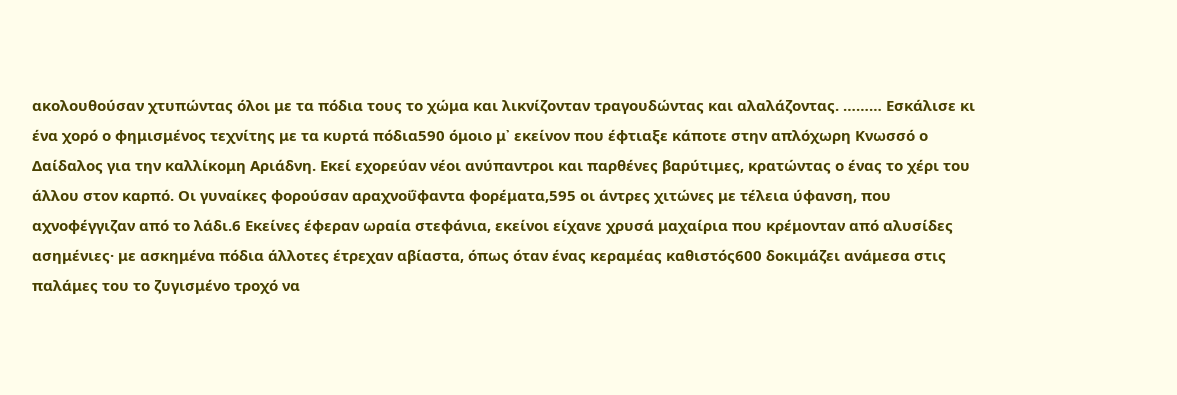ακολουθούσαν χτυπώντας όλοι με τα πόδια τους το χώμα και λικνίζονταν τραγουδώντας και αλαλάζοντας. ……… Εσκάλισε κι ένα χορό ο φημισμένος τεχνίτης με τα κυρτά πόδια590 όμοιο μ᾽ εκείνον που έφτιαξε κάποτε στην απλόχωρη Κνωσσό ο Δαίδαλος για την καλλίκομη Αριάδνη. Εκεί εχορεύαν νέοι ανύπαντροι και παρθένες βαρύτιμες, κρατώντας ο ένας το χέρι του άλλου στον καρπό. Οι γυναίκες φορούσαν αραχνοΰφαντα φορέματα,595 οι άντρες χιτώνες με τέλεια ύφανση, που αχνοφέγγιζαν από το λάδι.6 Εκείνες έφεραν ωραία στεφάνια, εκείνοι είχανε χρυσά μαχαίρια που κρέμονταν από αλυσίδες ασημένιες· με ασκημένα πόδια άλλοτες έτρεχαν αβίαστα, όπως όταν ένας κεραμέας καθιστός600 δοκιμάζει ανάμεσα στις παλάμες του το ζυγισμένο τροχό να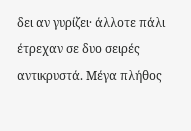δει αν γυρίζει· άλλοτε πάλι έτρεχαν σε δυο σειρές αντικρυστά. Μέγα πλήθος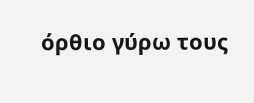όρθιο γύρω τους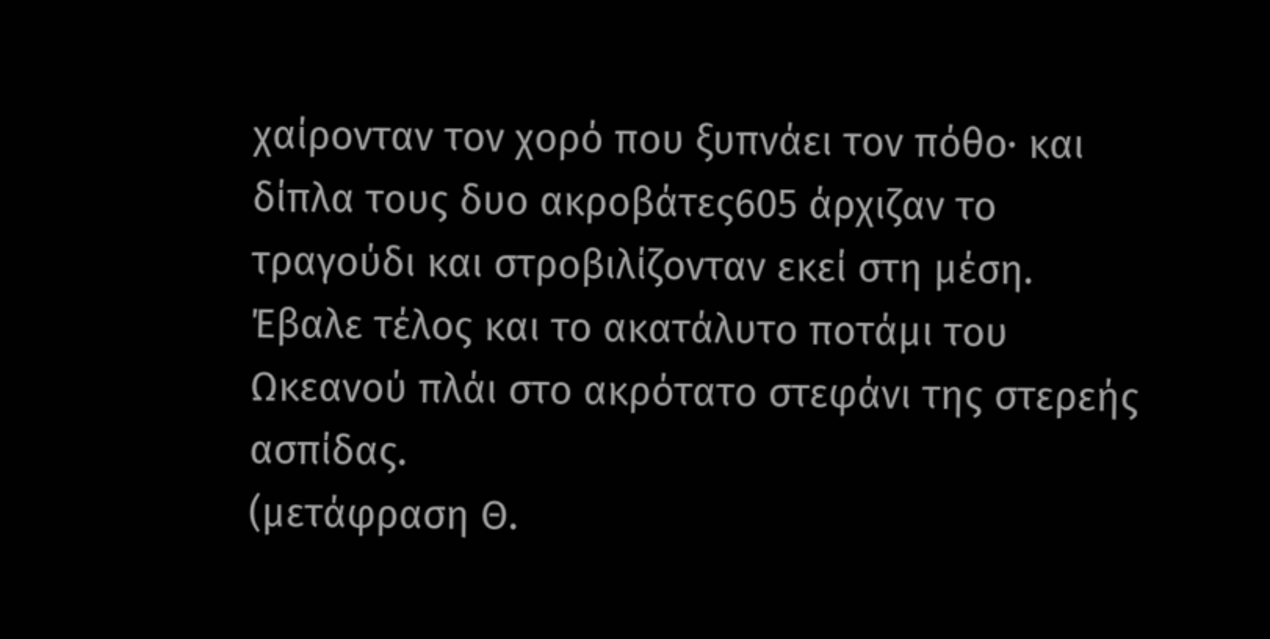χαίρονταν τον χορό που ξυπνάει τον πόθο· και δίπλα τους δυο ακροβάτες605 άρχιζαν το τραγούδι και στροβιλίζονταν εκεί στη μέση.
Έβαλε τέλος και το ακατάλυτο ποτάμι του Ωκεανού πλάι στο ακρότατο στεφάνι της στερεής ασπίδας.
(μετάφραση Θ.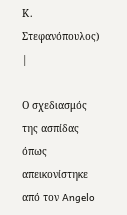Κ. Στεφανόπουλος)
|

Ο σχεδιασμός της ασπίδας όπως απεικονίστηκε από τον Angelo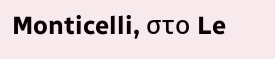Monticelli, στο Le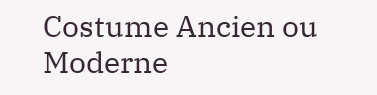Costume Ancien ou Moderne